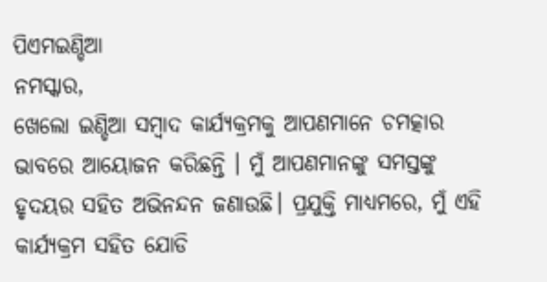ପିଏମଇଣ୍ଡିଆ
ନମସ୍କାର,
ଖେଲୋ ଇଣ୍ଡିଆ ସମ୍ବାଦ କାର୍ଯ୍ୟକ୍ରମକୁ ଆପଣମାନେ ଚମତ୍କାର ଭାବରେ ଆୟୋଜନ କରିଛନ୍ତି । ମୁଁ ଆପଣମାନଙ୍କୁ ସମସ୍ତଙ୍କୁ ହୃଦୟର ସହିତ ଅଭିନନ୍ଦନ ଜଣାଉଛି। ପ୍ରଯୁକ୍ତି ମାଧ୍ୟମରେ, ମୁଁ ଏହି କାର୍ଯ୍ୟକ୍ରମ ସହିତ ଯୋଡି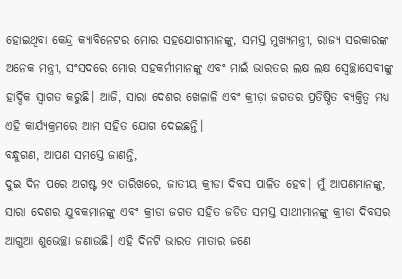ହୋଇଥିବା କେନ୍ଦ୍ର କ୍ୟାବିନେଟର ମୋର ସହଯୋଗୀମାନଙ୍କୁ, ସମସ୍ତ ମୁଖ୍ୟମନ୍ତ୍ରୀ, ରାଜ୍ୟ ସରକାରଙ୍କ ଅନେକ ମନ୍ତ୍ରୀ, ସଂସଦରେ ମୋର ସହକର୍ମୀମାନଙ୍କୁ ଏବଂ ମାଇଁ ଭାରତର ଲକ୍ଷ ଲକ୍ଷ ସ୍ୱେଚ୍ଛାସେବୀଙ୍କୁ ହାର୍ଦ୍ଦିକ ସ୍ୱାଗତ କରୁଛି। ଆଜି, ସାରା ଦେଶର ଖେଳାଳି ଏବଂ କ୍ରୀଡ଼ା ଜଗତର ପ୍ରତିଷ୍ଠିତ ବ୍ୟକ୍ତିତ୍ୱ ମଧ୍ୟ ଏହି କାର୍ଯ୍ୟକ୍ରମରେ ଆମ ସହିତ ଯୋଗ ଦେଇଛନ୍ତି।
ବନ୍ଧୁଗଣ, ଆପଣ ସମସ୍ତେ ଜାଣନ୍ତି,
ଦୁଇ ଦିନ ପରେ ଅଗଷ୍ଟ ୨୯ ତାରିଖରେ, ଜାତୀୟ କ୍ରୀଡା ଦିବସ ପାଳିତ ହେବ। ମୁଁ ଆପଣମାନଙ୍କୁ, ସାରା ଦେଶର ଯୁବକମାନଙ୍କୁ ଏବଂ କ୍ରୀଡା ଜଗତ ସହିତ ଜଡିତ ସମସ୍ତ ସାଥୀମାନଙ୍କୁ କ୍ରୀଡା ଦିବସର ଆଗୁଆ ଶୁଭେଚ୍ଛା ଜଣାଉଛି। ଏହି ଦିନଟି ଭାରତ ମାତାର ଜଣେ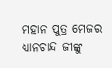ମହାନ ପୁତ୍ର ମେଜର ଧ୍ୟାନଚାନ୍ଦ ଜୀଙ୍କୁ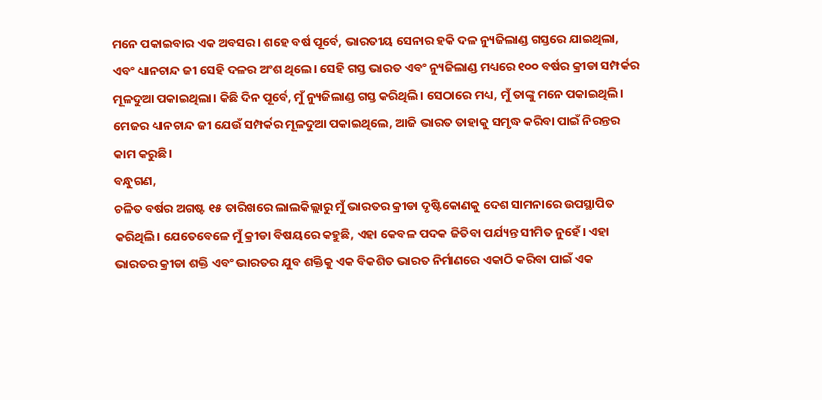ମନେ ପକାଇବାର ଏକ ଅବସର। ଶହେ ବର୍ଷ ପୂର୍ବେ, ଭାରତୀୟ ସେନାର ହକି ଦଳ ନ୍ୟୁଜିଲାଣ୍ଡ ଗସ୍ତରେ ଯାଇଥିଲା, ଏବଂ ଧ୍ୟାନଚାନ୍ଦ ଜୀ ସେହି ଦଳର ଅଂଶ ଥିଲେ। ସେହି ଗସ୍ତ ଭାରତ ଏବଂ ନ୍ୟୁଜିଲାଣ୍ଡ ମଧ୍ୟରେ ୧୦୦ ବର୍ଷର କ୍ରୀଡା ସମ୍ପର୍କର ମୂଳଦୁଆ ପକାଇଥିଲା। କିଛି ଦିନ ପୂର୍ବେ, ମୁଁ ନ୍ୟୁଜିଲାଣ୍ଡ ଗସ୍ତ କରିଥିଲି। ସେଠାରେ ମଧ୍ୟ, ମୁଁ ତାଙ୍କୁ ମନେ ପକାଇଥିଲି। ମେଜର ଧ୍ୟାନଚାନ୍ଦ ଜୀ ଯେଉଁ ସମ୍ପର୍କର ମୂଳଦୁଆ ପକାଇଥିଲେ, ଆଜି ଭାରତ ତାହାକୁ ସମୃଦ୍ଧ କରିବା ପାଇଁ ନିରନ୍ତର କାମ କରୁଛି।
ବନ୍ଧୁଗଣ,
ଚଳିତ ବର୍ଷର ଅଗଷ୍ଟ ୧୫ ତାରିଖରେ ଲାଲକିଲ୍ଲାରୁ ମୁଁ ଭାରତର କ୍ରୀଡା ଦୃଷ୍ଟିକୋଣକୁ ଦେଶ ସାମନାରେ ଉପସ୍ଥାପିତ କରିଥିଲି। ଯେତେବେଳେ ମୁଁ କ୍ରୀଡା ବିଷୟରେ କହୁଛି, ଏହା କେବଳ ପଦକ ଜିତିବା ପର୍ଯ୍ୟନ୍ତ ସୀମିତ ନୁହେଁ। ଏହା ଭାରତର କ୍ରୀଡା ଶକ୍ତି ଏବଂ ଭାରତର ଯୁବ ଶକ୍ତିକୁ ଏକ ବିକଶିତ ଭାରତ ନିର୍ମାଣରେ ଏକାଠି କରିବା ପାଇଁ ଏକ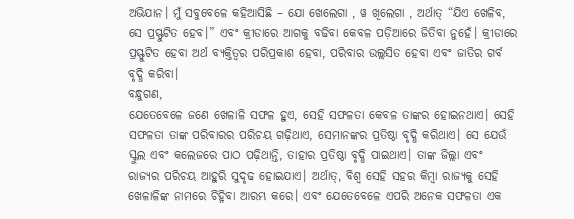ଅଭିଯାନ। ମୁଁ ସବୁବେଳେ କହିଆସିଛି – ଯୋ ଖେଲେଗା , ୱ ଖିଲେଗା , ଅର୍ଥାତ୍ “ଯିଏ ଖେଳିବ, ସେ ପ୍ରସ୍ଫୁଟିତ ହେବ।” ଏବଂ କ୍ରୀଡାରେ ଆଗକୁ ବଢିବା କେବଳ ପଡ଼ିଆରେ ଜିତିବା ନୁହେଁ। କ୍ରୀଡାରେ ପ୍ରସ୍ଫୁଟିତ ହେବା ଅର୍ଥ ବ୍ୟକ୍ତିତ୍ୱର ପରିପ୍ରକାଶ ହେବା, ପରିବାର ଉଲ୍ଲସିତ ହେବା ଏବଂ ଜାତିର ଗର୍ବ ବୃଦ୍ଧି କରିବା।
ବନ୍ଧୁଗଣ,
ଯେତେବେଳେ ଜଣେ ଖେଳାଳି ସଫଳ ହୁଏ, ସେହି ସଫଳତା କେବଳ ତାଙ୍କର ହୋଇନଥାଏ। ସେହି ସଫଳତା ତାଙ୍କ ପରିବାରର ପରିଚୟ ଗଢ଼ିଥାଏ, ସେମାନଙ୍କର ପ୍ରତିଷ୍ଠା ବୃଦ୍ଧି କରିଥାଏ। ସେ ଯେଉଁ ସ୍କୁଲ ଏବଂ କଲେଜରେ ପାଠ ପଢ଼ିଥାନ୍ତି, ତାହାର ପ୍ରତିଷ୍ଠା ବୃଦ୍ଧି ପାଇଥାଏ। ତାଙ୍କ ଜିଲ୍ଲା ଏବଂ ରାଜ୍ୟର ପରିଚୟ ଆହୁରି ସୁଦୃଢ ହୋଇଯାଏ। ଅର୍ଥାତ୍, ବିଶ୍ୱ ସେହି ସହର କିମ୍ବା ରାଜ୍ୟକୁ ସେହି ଖେଳାଳିଙ୍କ ନାମରେ ଚିହ୍ନିବା ଆରମ୍ଭ କରେ। ଏବଂ ଯେତେବେଳେ ଏପରି ଅନେକ ସଫଳତା ଏକ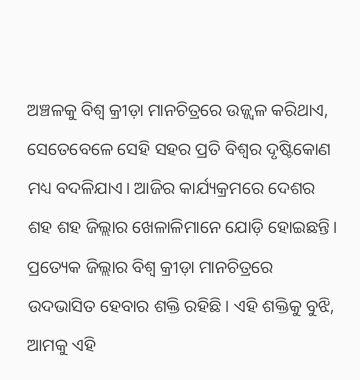ଅଞ୍ଚଳକୁ ବିଶ୍ୱ କ୍ରୀଡ଼ା ମାନଚିତ୍ରରେ ଉଜ୍ଜ୍ୱଳ କରିଥାଏ, ସେତେବେଳେ ସେହି ସହର ପ୍ରତି ବିଶ୍ୱର ଦୃଷ୍ଟିକୋଣ ମଧ୍ୟ ବଦଳିଯାଏ। ଆଜିର କାର୍ଯ୍ୟକ୍ରମରେ ଦେଶର ଶହ ଶହ ଜିଲ୍ଲାର ଖେଳାଳିମାନେ ଯୋଡ଼ି ହୋଇଛନ୍ତି। ପ୍ରତ୍ୟେକ ଜିଲ୍ଲାର ବିଶ୍ୱ କ୍ରୀଡ଼ା ମାନଚିତ୍ରରେ ଉଦଭାସିତ ହେବାର ଶକ୍ତି ରହିଛି। ଏହି ଶକ୍ତିକୁ ବୁଝି, ଆମକୁ ଏହି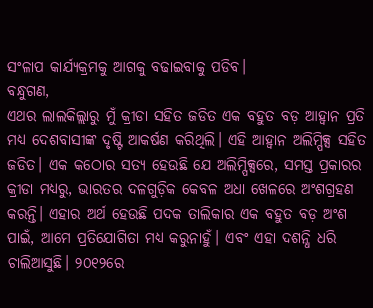ସଂଳାପ କାର୍ଯ୍ୟକ୍ରମକୁ ଆଗକୁ ବଢାଇବାକୁ ପଡିବ।
ବନ୍ଧୁଗଣ,
ଏଥର ଲାଲକିଲ୍ଲାରୁ ମୁଁ କ୍ରୀଡା ସହିତ ଜଡିତ ଏକ ବହୁତ ବଡ଼ ଆହ୍ଵାନ ପ୍ରତି ମଧ୍ୟ ଦେଶବାସୀଙ୍କ ଦୃଷ୍ଟି ଆକର୍ଷଣ କରିଥିଲି। ଏହି ଆହ୍ଵାନ ଅଲିମ୍ପିକ୍ସ ସହିତ ଜଡିତ। ଏକ କଠୋର ସତ୍ୟ ହେଉଛି ଯେ ଅଲିମ୍ପିକ୍ସରେ, ସମସ୍ତ ପ୍ରକାରର କ୍ରୀଡା ମଧ୍ୟରୁ, ଭାରତର ଦଳଗୁଡ଼ିକ କେବଳ ଅଧା ଖେଳରେ ଅଂଶଗ୍ରହଣ କରନ୍ତି। ଏହାର ଅର୍ଥ ହେଉଛି ପଦକ ତାଲିକାର ଏକ ବହୁତ ବଡ଼ ଅଂଶ ପାଇଁ, ଆମେ ପ୍ରତିଯୋଗିତା ମଧ୍ୟ କରୁନାହୁଁ। ଏବଂ ଏହା ଦଶନ୍ଧି ଧରି ଚାଲିଆସୁଛି। ୨୦୧୨ରେ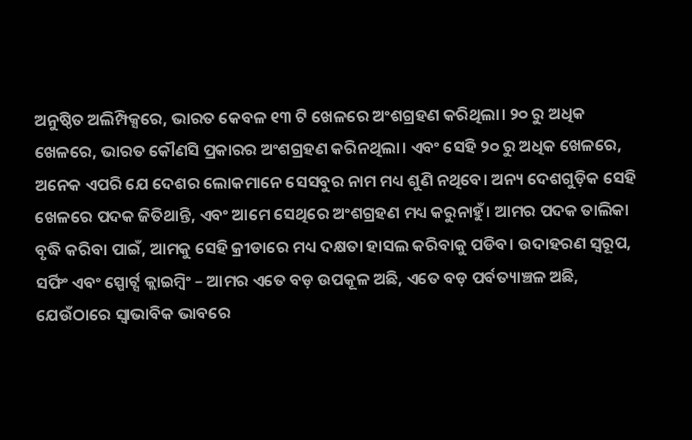ଅନୁଷ୍ଠିତ ଅଲିମ୍ପିକ୍ସରେ, ଭାରତ କେବଳ ୧୩ ଟି ଖେଳରେ ଅଂଶଗ୍ରହଣ କରିଥିଲା। ୨୦ ରୁ ଅଧିକ ଖେଳରେ, ଭାରତ କୌଣସି ପ୍ରକାରର ଅଂଶଗ୍ରହଣ କରିନଥିଲା। ଏବଂ ସେହି ୨୦ ରୁ ଅଧିକ ଖେଳରେ, ଅନେକ ଏପରି ଯେ ଦେଶର ଲୋକମାନେ ସେସବୁର ନାମ ମଧ୍ୟ ଶୁଣି ନଥିବେ। ଅନ୍ୟ ଦେଶଗୁଡ଼ିକ ସେହି ଖେଳରେ ପଦକ ଜିତିଥାନ୍ତି, ଏବଂ ଆମେ ସେଥିରେ ଅଂଶଗ୍ରହଣ ମଧ୍ୟ କରୁନାହୁଁ। ଆମର ପଦକ ତାଲିକା ବୃଦ୍ଧି କରିବା ପାଇଁ, ଆମକୁ ସେହି କ୍ରୀଡାରେ ମଧ୍ୟ ଦକ୍ଷତା ହାସଲ କରିବାକୁ ପଡିବ। ଉଦାହରଣ ସ୍ୱରୂପ, ସର୍ଫିଂ ଏବଂ ସ୍ପୋର୍ଟ୍ସ କ୍ଲାଇମ୍ବିଂ – ଆମର ଏତେ ବଡ଼ ଉପକୂଳ ଅଛି, ଏତେ ବଡ଼ ପର୍ବତ୍ୟାଞ୍ଚଳ ଅଛି, ଯେଉଁଠାରେ ସ୍ୱାଭାବିକ ଭାବରେ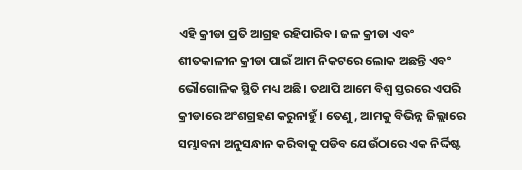ଏହି କ୍ରୀଡା ପ୍ରତି ଆଗ୍ରହ ରହିପାରିବ। ଜଳ କ୍ରୀଡା ଏବଂ ଶୀତକାଳୀନ କ୍ରୀଡା ପାଇଁ ଆମ ନିକଟରେ ଲୋକ ଅଛନ୍ତି ଏବଂ ଭୌଗୋଳିକ ସ୍ଥିତି ମଧ୍ୟ ଅଛି। ତଥାପି ଆମେ ବିଶ୍ୱ ସ୍ତରରେ ଏପରି କ୍ରୀଡାରେ ଅଂଶଗ୍ରହଣ କରୁନାହୁଁ। ତେଣୁ, ଆମକୁ ବିଭିନ୍ନ ଜିଲ୍ଲାରେ ସମ୍ଭାବନା ଅନୁସନ୍ଧାନ କରିବାକୁ ପଡିବ ଯେଉଁଠାରେ ଏକ ନିର୍ଦ୍ଦିଷ୍ଟ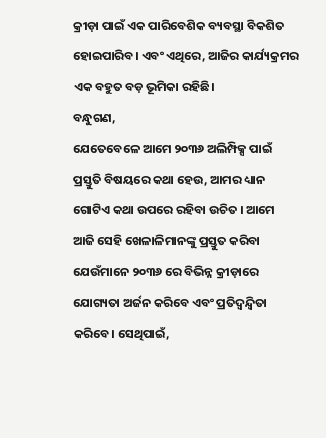କ୍ରୀଡ଼ା ପାଇଁ ଏକ ପାରିବେଶିକ ବ୍ୟବସ୍ଥା ବିକଶିତ ହୋଇପାରିବ। ଏବଂ ଏଥିରେ, ଆଜିର କାର୍ଯ୍ୟକ୍ରମର ଏକ ବହୁତ ବଡ଼ ଭୂମିକା ରହିଛି।
ବନ୍ଧୁଗଣ,
ଯେତେବେଳେ ଆମେ ୨୦୩୬ ଅଲିମ୍ପିକ୍ସ ପାଇଁ ପ୍ରସ୍ତୁତି ବିଷୟରେ କଥା ହେଉ, ଆମର ଧ୍ୟାନ ଗୋଟିଏ କଥା ଉପରେ ରହିବା ଉଚିତ । ଆମେ ଆଜି ସେହି ଖେଳାଳିମାନଙ୍କୁ ପ୍ରସ୍ତୁତ କରିବା ଯେଉଁମାନେ ୨୦୩୬ ରେ ବିଭିନ୍ନ କ୍ରୀଡ଼ାରେ ଯୋଗ୍ୟତା ଅର୍ଜନ କରିବେ ଏବଂ ପ୍ରତିଦ୍ଵନ୍ଦ୍ଵିତା କରିବେ। ସେଥିପାଇଁ,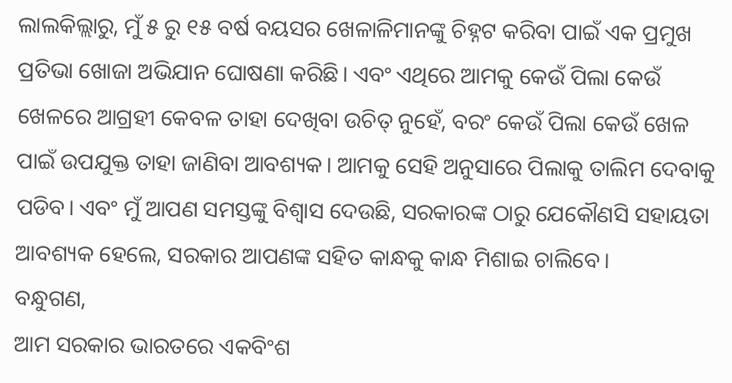ଲାଲକିଲ୍ଲାରୁ, ମୁଁ ୫ ରୁ ୧୫ ବର୍ଷ ବୟସର ଖେଳାଳିମାନଙ୍କୁ ଚିହ୍ନଟ କରିବା ପାଇଁ ଏକ ପ୍ରମୁଖ ପ୍ରତିଭା ଖୋଜା ଅଭିଯାନ ଘୋଷଣା କରିଛି। ଏବଂ ଏଥିରେ ଆମକୁ କେଉଁ ପିଲା କେଉଁ ଖେଳରେ ଆଗ୍ରହୀ କେବଳ ତାହା ଦେଖିବା ଉଚିତ୍ ନୁହେଁ, ବରଂ କେଉଁ ପିଲା କେଉଁ ଖେଳ ପାଇଁ ଉପଯୁକ୍ତ ତାହା ଜାଣିବା ଆବଶ୍ୟକ। ଆମକୁ ସେହି ଅନୁସାରେ ପିଲାକୁ ତାଲିମ ଦେବାକୁ ପଡିବ। ଏବଂ ମୁଁ ଆପଣ ସମସ୍ତଙ୍କୁ ବିଶ୍ୱାସ ଦେଉଛି, ସରକାରଙ୍କ ଠାରୁ ଯେକୌଣସି ସହାୟତା ଆବଶ୍ୟକ ହେଲେ, ସରକାର ଆପଣଙ୍କ ସହିତ କାନ୍ଧକୁ କାନ୍ଧ ମିଶାଇ ଚାଲିବେ।
ବନ୍ଧୁଗଣ,
ଆମ ସରକାର ଭାରତରେ ଏକବିଂଶ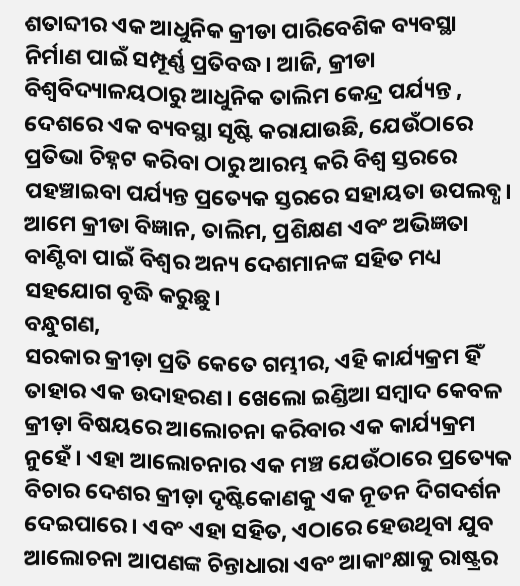ଶତାବ୍ଦୀର ଏକ ଆଧୁନିକ କ୍ରୀଡା ପାରିବେଶିକ ବ୍ୟବସ୍ଥା ନିର୍ମାଣ ପାଇଁ ସମ୍ପୂର୍ଣ୍ଣ ପ୍ରତିବଦ୍ଧ। ଆଜି, କ୍ରୀଡା ବିଶ୍ୱବିଦ୍ୟାଳୟଠାରୁ ଆଧୁନିକ ତାଲିମ କେନ୍ଦ୍ର ପର୍ଯ୍ୟନ୍ତ , ଦେଶରେ ଏକ ବ୍ୟବସ୍ଥା ସୃଷ୍ଟି କରାଯାଉଛି, ଯେଉଁଠାରେ ପ୍ରତିଭା ଚିହ୍ନଟ କରିବା ଠାରୁ ଆରମ୍ଭ କରି ବିଶ୍ୱ ସ୍ତରରେ ପହଞ୍ଚାଇବା ପର୍ଯ୍ୟନ୍ତ ପ୍ରତ୍ୟେକ ସ୍ତରରେ ସହାୟତା ଉପଲବ୍ଧ। ଆମେ କ୍ରୀଡା ବିଜ୍ଞାନ, ତାଲିମ, ପ୍ରଶିକ୍ଷଣ ଏବଂ ଅଭିଜ୍ଞତା ବାଣ୍ଟିବା ପାଇଁ ବିଶ୍ୱର ଅନ୍ୟ ଦେଶମାନଙ୍କ ସହିତ ମଧ୍ୟ ସହଯୋଗ ବୃଦ୍ଧି କରୁଛୁ।
ବନ୍ଧୁଗଣ,
ସରକାର କ୍ରୀଡ଼ା ପ୍ରତି କେତେ ଗମ୍ଭୀର, ଏହି କାର୍ଯ୍ୟକ୍ରମ ହିଁ ତାହାର ଏକ ଉଦାହରଣ। ଖେଲୋ ଇଣ୍ଡିଆ ସମ୍ବାଦ କେବଳ କ୍ରୀଡ଼ା ବିଷୟରେ ଆଲୋଚନା କରିବାର ଏକ କାର୍ଯ୍ୟକ୍ରମ ନୁହେଁ। ଏହା ଆଲୋଚନାର ଏକ ମଞ୍ଚ ଯେଉଁଠାରେ ପ୍ରତ୍ୟେକ ବିଚାର ଦେଶର କ୍ରୀଡ଼ା ଦୃଷ୍ଟିକୋଣକୁ ଏକ ନୂତନ ଦିଗଦର୍ଶନ ଦେଇପାରେ। ଏବଂ ଏହା ସହିତ, ଏଠାରେ ହେଉଥିବା ଯୁବ ଆଲୋଚନା ଆପଣଙ୍କ ଚିନ୍ତାଧାରା ଏବଂ ଆକାଂକ୍ଷାକୁ ରାଷ୍ଟ୍ରର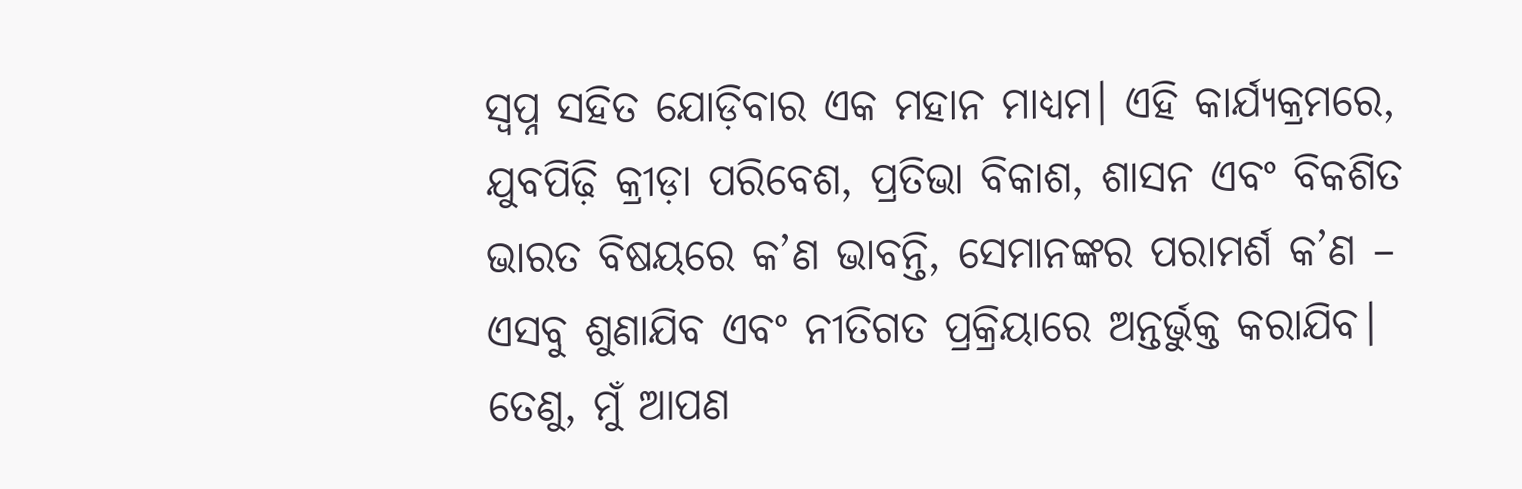ସ୍ୱପ୍ନ ସହିତ ଯୋଡ଼ିବାର ଏକ ମହାନ ମାଧ୍ୟମ। ଏହି କାର୍ଯ୍ୟକ୍ରମରେ, ଯୁବପିଢ଼ି କ୍ରୀଡ଼ା ପରିବେଶ, ପ୍ରତିଭା ବିକାଶ, ଶାସନ ଏବଂ ବିକଶିତ ଭାରତ ବିଷୟରେ କ’ଣ ଭାବନ୍ତି, ସେମାନଙ୍କର ପରାମର୍ଶ କ’ଣ – ଏସବୁ ଶୁଣାଯିବ ଏବଂ ନୀତିଗତ ପ୍ରକ୍ରିୟାରେ ଅନ୍ତର୍ଭୁକ୍ତ କରାଯିବ। ତେଣୁ, ମୁଁ ଆପଣ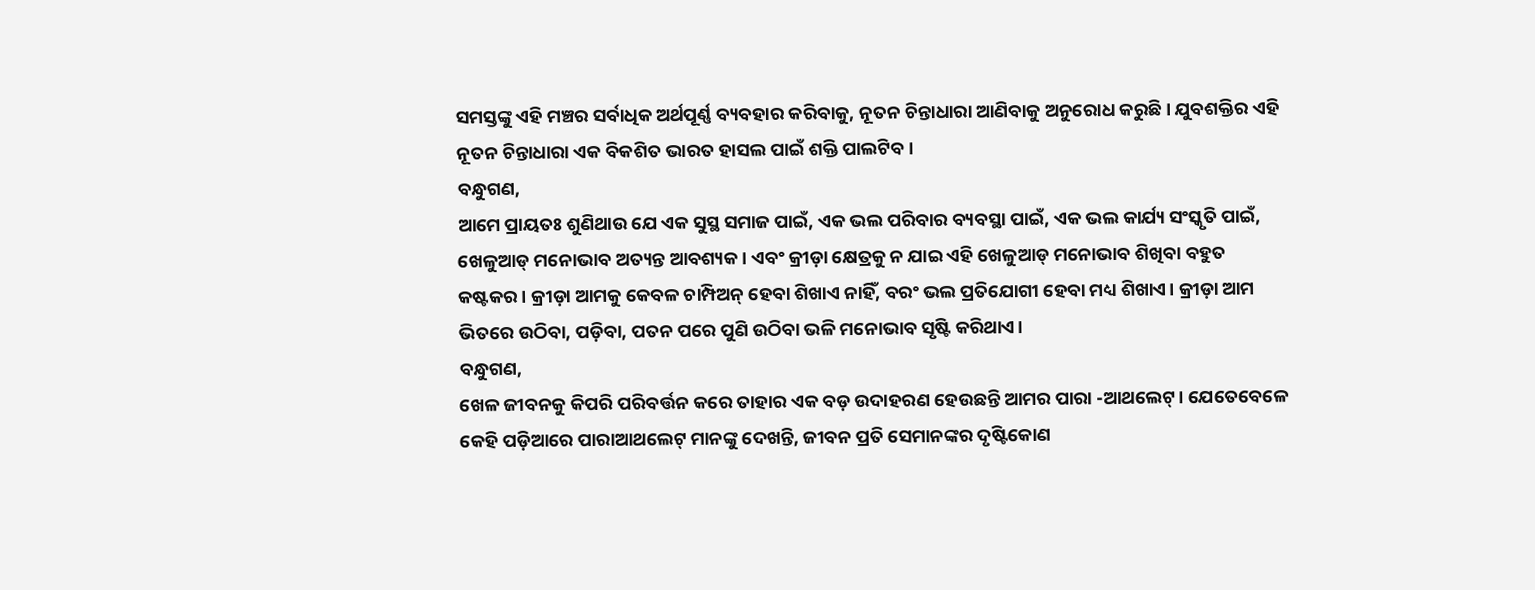ସମସ୍ତଙ୍କୁ ଏହି ମଞ୍ଚର ସର୍ବାଧିକ ଅର୍ଥପୂର୍ଣ୍ଣ ବ୍ୟବହାର କରିବାକୁ, ନୂତନ ଚିନ୍ତାଧାରା ଆଣିବାକୁ ଅନୁରୋଧ କରୁଛି। ଯୁବଶକ୍ତିର ଏହି ନୂତନ ଚିନ୍ତାଧାରା ଏକ ବିକଶିତ ଭାରତ ହାସଲ ପାଇଁ ଶକ୍ତି ପାଲଟିବ।
ବନ୍ଧୁଗଣ,
ଆମେ ପ୍ରାୟତଃ ଶୁଣିଥାଉ ଯେ ଏକ ସୁସ୍ଥ ସମାଜ ପାଇଁ, ଏକ ଭଲ ପରିବାର ବ୍ୟବସ୍ଥା ପାଇଁ, ଏକ ଭଲ କାର୍ଯ୍ୟ ସଂସ୍କୃତି ପାଇଁ, ଖେଳୁଆଡ୍ ମନୋଭାବ ଅତ୍ୟନ୍ତ ଆବଶ୍ୟକ। ଏବଂ କ୍ରୀଡ଼ା କ୍ଷେତ୍ରକୁ ନ ଯାଇ ଏହି ଖେଳୁଆଡ୍ ମନୋଭାବ ଶିଖିବା ବହୁତ କଷ୍ଟକର। କ୍ରୀଡ଼ା ଆମକୁ କେବଳ ଚାମ୍ପିଅନ୍ ହେବା ଶିଖାଏ ନାହିଁ, ବରଂ ଭଲ ପ୍ରତିଯୋଗୀ ହେବା ମଧ୍ୟ ଶିଖାଏ। କ୍ରୀଡ଼ା ଆମ ଭିତରେ ଉଠିବା, ପଡ଼ିବା, ପତନ ପରେ ପୁଣି ଉଠିବା ଭଳି ମନୋଭାବ ସୃଷ୍ଟି କରିଥାଏ।
ବନ୍ଧୁଗଣ,
ଖେଳ ଜୀବନକୁ କିପରି ପରିବର୍ତ୍ତନ କରେ ତାହାର ଏକ ବଡ଼ ଉଦାହରଣ ହେଉଛନ୍ତି ଆମର ପାରା -ଆଥଲେଟ୍। ଯେତେବେଳେ କେହି ପଡ଼ିଆରେ ପାରାଆଥଲେଟ୍ ମାନଙ୍କୁ ଦେଖନ୍ତି, ଜୀବନ ପ୍ରତି ସେମାନଙ୍କର ଦୃଷ୍ଟିକୋଣ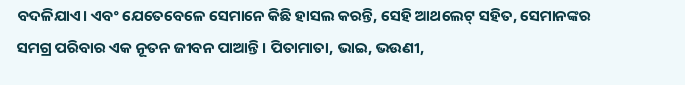ବଦଳିଯାଏ। ଏବଂ ଯେତେବେଳେ ସେମାନେ କିଛି ହାସଲ କରନ୍ତି, ସେହି ଆଥଲେଟ୍ ସହିତ, ସେମାନଙ୍କର ସମଗ୍ର ପରିବାର ଏକ ନୂତନ ଜୀବନ ପାଆନ୍ତି। ପିତାମାତା, ଭାଇ, ଭଉଣୀ,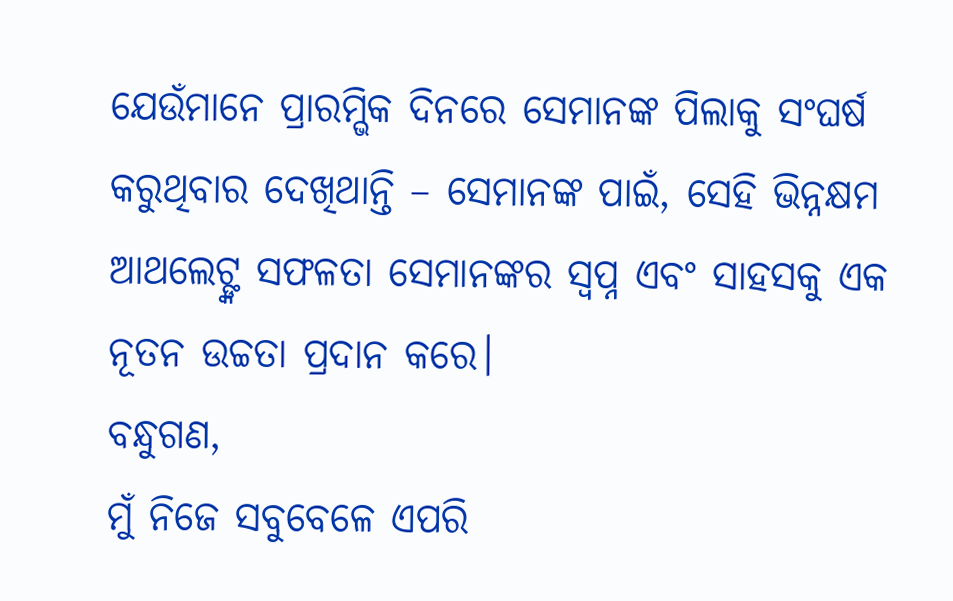ଯେଉଁମାନେ ପ୍ରାରମ୍ଭିକ ଦିନରେ ସେମାନଙ୍କ ପିଲାକୁ ସଂଘର୍ଷ କରୁଥିବାର ଦେଖିଥାନ୍ତି – ସେମାନଙ୍କ ପାଇଁ, ସେହି ଭିନ୍ନକ୍ଷମ ଆଥଲେଟ୍ଙ୍କ ସଫଳତା ସେମାନଙ୍କର ସ୍ୱପ୍ନ ଏବଂ ସାହସକୁ ଏକ ନୂତନ ଉଚ୍ଚତା ପ୍ରଦାନ କରେ।
ବନ୍ଧୁଗଣ,
ମୁଁ ନିଜେ ସବୁବେଳେ ଏପରି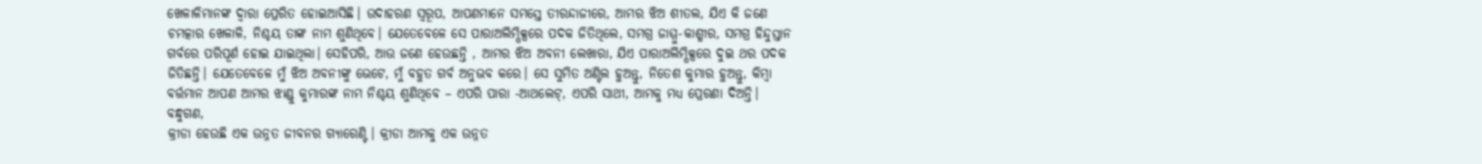ଖେଳାଳିମାନଙ୍କ ଦ୍ୱାରା ପ୍ରେରିତ ହୋଇଆସିଛି। ଉଦାହରଣ ସ୍ୱରୂପ, ଆପଣମାନେ ସମସ୍ତେ ତୀରନ୍ଦାଜୀରେ, ଆମର ଝିଅ ଶୀତଲ, ଯିଏ କି ଜଣେ ଚମତ୍କାର ଖେଳାଳି, ନିଶ୍ଚୟ ତାଙ୍କ ନାମ ଶୁଣିଥିବେ। ଯେତେବେଳେ ସେ ପାରାଅଲିମ୍ପିକ୍ସରେ ପଦକ ଜିତିଥିଲେ, ସମଗ୍ର ଜାମ୍ମୁ-କାଶ୍ମୀର, ସମଗ୍ର ହିନ୍ଦୁସ୍ତାନ ଗର୍ବରେ ପରିପୂର୍ଣ ହୋଇ ଯାଇଥିଲା। ସେହିପରି, ଆଉ ଜଣେ ହେଉଛନ୍ତି , ଆମର ଝିଅ ଅବନୀ ଲେଖାରା, ଯିଏ ପାରାଅଲିମ୍ପିକ୍ସରେ ଦୁଇ ଥର ପଦକ ଜିତିଛନ୍ତି। ଯେତେବେଳେ ମୁଁ ଝିଅ ଅବନୀଙ୍କୁ ଭେଟେ, ମୁଁ ବହୁତ ଗର୍ବ ଅନୁଭବ କରେ। ସେ ସୁମିତ ଅଣ୍ଟିଲ ହୁଅନ୍ତୁ, ନିତେଶ କୁମାର ହୁଅନ୍ତୁ, କିମ୍ବା ବର୍ତ୍ତମାନ ଆପଣ ଆମର ଝାଣ୍ଡୁ କୁମାରଙ୍କ ନାମ ନିଶ୍ଚୟ ଶୁଣିଥିବେ – ଏପରି ପାରା -ଆଥଲେଟ୍, ଏପରି ସାଥୀ, ଆମକୁ ମଧ୍ୟ ପ୍ରେରଣା ଦିଅନ୍ତି।
ବନ୍ଧୁଗଣ,
କ୍ରୀଡା ହେଉଛି ଏକ ଉନ୍ନତ ଜୀବନର ଗ୍ୟାରେଣ୍ଟି। କ୍ରୀଡା ଆମକୁ ଏକ ଉନ୍ନତ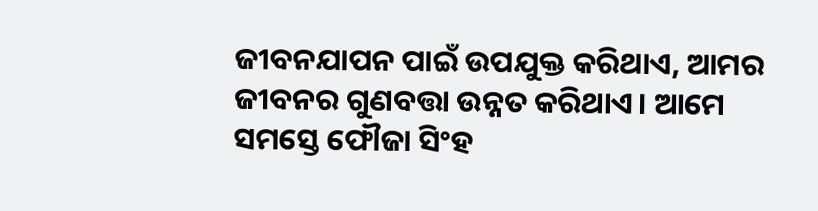ଜୀବନଯାପନ ପାଇଁ ଉପଯୁକ୍ତ କରିଥାଏ, ଆମର ଜୀବନର ଗୁଣବତ୍ତା ଉନ୍ନତ କରିଥାଏ। ଆମେ ସମସ୍ତେ ଫୌଜା ସିଂହ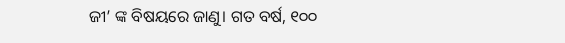ଜୀ’ ଙ୍କ ବିଷୟରେ ଜାଣୁ। ଗତ ବର୍ଷ, ୧୦୦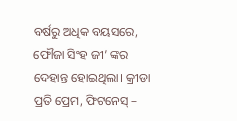ବର୍ଷରୁ ଅଧିକ ବୟସରେ, ଫୌଜା ସିଂହ ଜୀ’ ଙ୍କର ଦେହାନ୍ତ ହୋଇଥିଲା। କ୍ରୀଡା ପ୍ରତି ପ୍ରେମ, ଫିଟନେସ୍ –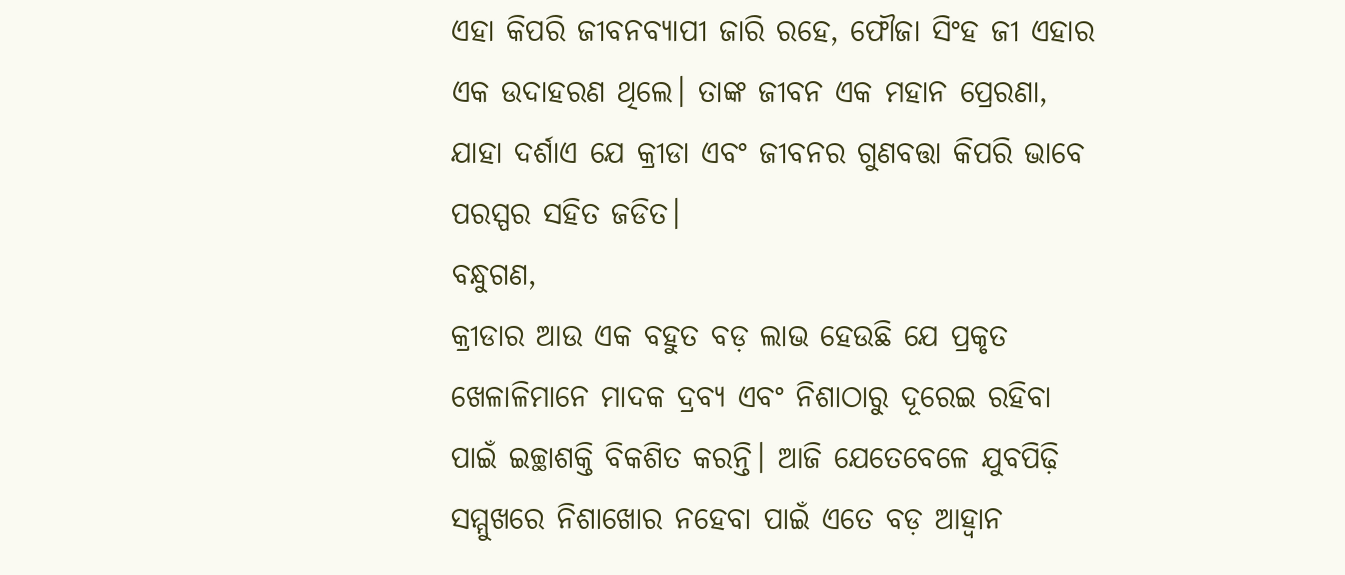ଏହା କିପରି ଜୀବନବ୍ୟାପୀ ଜାରି ରହେ, ଫୌଜା ସିଂହ ଜୀ ଏହାର ଏକ ଉଦାହରଣ ଥିଲେ। ତାଙ୍କ ଜୀବନ ଏକ ମହାନ ପ୍ରେରଣା, ଯାହା ଦର୍ଶାଏ ଯେ କ୍ରୀଡା ଏବଂ ଜୀବନର ଗୁଣବତ୍ତା କିପରି ଭାବେ ପରସ୍ପର ସହିତ ଜଡିତ।
ବନ୍ଧୁଗଣ,
କ୍ରୀଡାର ଆଉ ଏକ ବହୁତ ବଡ଼ ଲାଭ ହେଉଛି ଯେ ପ୍ରକୃତ ଖେଳାଳିମାନେ ମାଦକ ଦ୍ରବ୍ୟ ଏବଂ ନିଶାଠାରୁ ଦୂରେଇ ରହିବା ପାଇଁ ଇଚ୍ଛାଶକ୍ତି ବିକଶିତ କରନ୍ତି। ଆଜି ଯେତେବେଳେ ଯୁବପିଢ଼ି ସମ୍ମୁଖରେ ନିଶାଖୋର ନହେବା ପାଇଁ ଏତେ ବଡ଼ ଆହ୍ଵାନ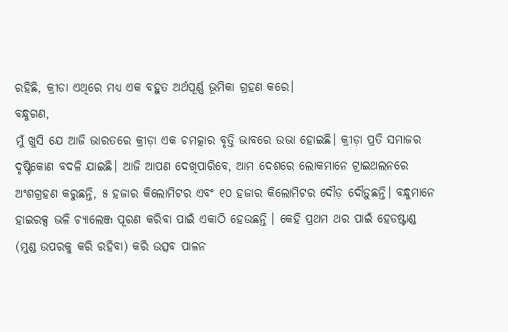ରହିଛି, କ୍ରୀଡା ଏଥିରେ ମଧ୍ୟ ଏକ ବହୁତ ଅର୍ଥପୂର୍ଣ୍ଣ ଭୂମିକା ଗ୍ରହଣ କରେ।
ବନ୍ଧୁଗଣ,
ମୁଁ ଖୁସି ଯେ ଆଜି ଭାରତରେ କ୍ରୀଡ଼ା ଏକ ଚମତ୍କାର ବୃତ୍ତି ଭାବରେ ଉଭା ହୋଇଛି। କ୍ରୀଡ଼ା ପ୍ରତି ସମାଜର ଦୃଷ୍ଟିକୋଣ ବଦଳି ଯାଇଛି। ଆଜି ଆପଣ ଦେଖିପାରିବେ, ଆମ ଦେଶରେ ଲୋକମାନେ ଟ୍ରାଇଥଲନରେ ଅଂଶଗ୍ରହଣ କରୁଛନ୍ତି, ୫ ହଜାର କିଲୋମିଟର ଏବଂ ୧୦ ହଜାର କିଲୋମିଟର ଦୌଡ଼ ଦୌଡ଼ୁଛନ୍ତି। ବନ୍ଧୁମାନେ ହାଇରକ୍ସ ଭଳି ଚ୍ୟାଲେଞ୍ଜ ପୂରଣ କରିବା ପାଇଁ ଏକାଠି ହେଉଛନ୍ତି । କେହି ପ୍ରଥମ ଥର ପାଇଁ ହେଡଷ୍ଟାଣ୍ଡ (ମୁଣ୍ଡ ଉପରକୁ କରି ରହିବା) କରି ଉତ୍ସବ ପାଳନ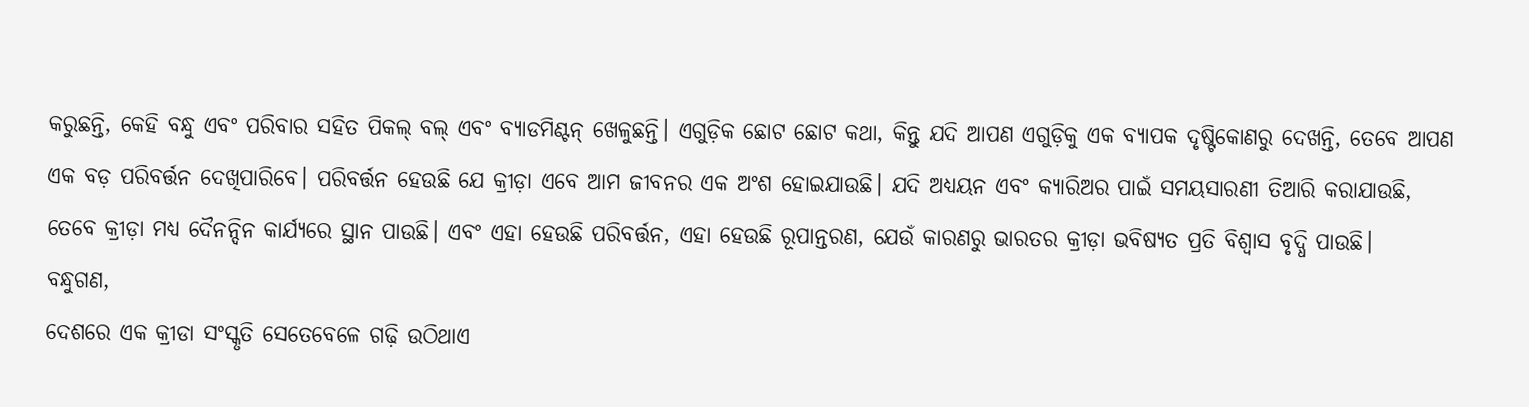କରୁଛନ୍ତି, କେହି ବନ୍ଧୁ ଏବଂ ପରିବାର ସହିତ ପିକଲ୍ ବଲ୍ ଏବଂ ବ୍ୟାଡମିଣ୍ଟନ୍ ଖେଳୁଛନ୍ତି। ଏଗୁଡ଼ିକ ଛୋଟ ଛୋଟ କଥା, କିନ୍ତୁ ଯଦି ଆପଣ ଏଗୁଡ଼ିକୁ ଏକ ବ୍ୟାପକ ଦୃଷ୍ଟିକୋଣରୁ ଦେଖନ୍ତି, ତେବେ ଆପଣ ଏକ ବଡ଼ ପରିବର୍ତ୍ତନ ଦେଖିପାରିବେ। ପରିବର୍ତ୍ତନ ହେଉଛି ଯେ କ୍ରୀଡ଼ା ଏବେ ଆମ ଜୀବନର ଏକ ଅଂଶ ହୋଇଯାଉଛି। ଯଦି ଅଧ୍ୟୟନ ଏବଂ କ୍ୟାରିଅର ପାଇଁ ସମୟସାରଣୀ ତିଆରି କରାଯାଉଛି, ତେବେ କ୍ରୀଡ଼ା ମଧ୍ୟ ଦୈନନ୍ଦିନ କାର୍ଯ୍ୟରେ ସ୍ଥାନ ପାଉଛି। ଏବଂ ଏହା ହେଉଛି ପରିବର୍ତ୍ତନ, ଏହା ହେଉଛି ରୂପାନ୍ତରଣ, ଯେଉଁ କାରଣରୁ ଭାରତର କ୍ରୀଡ଼ା ଭବିଷ୍ୟତ ପ୍ରତି ବିଶ୍ୱାସ ବୃଦ୍ଧି ପାଉଛି।
ବନ୍ଧୁଗଣ,
ଦେଶରେ ଏକ କ୍ରୀଡା ସଂସ୍କୃତି ସେତେବେଳେ ଗଢ଼ି ଉଠିଥାଏ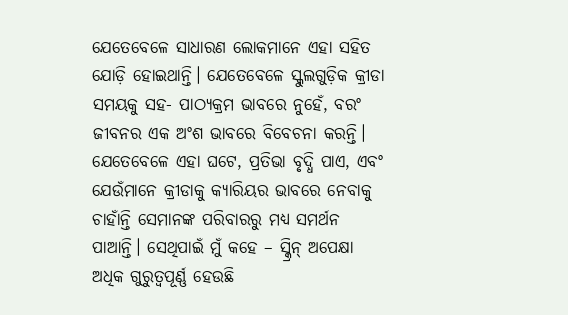ଯେତେବେଳେ ସାଧାରଣ ଲୋକମାନେ ଏହା ସହିତ ଯୋଡ଼ି ହୋଇଥାନ୍ତି। ଯେତେବେଳେ ସ୍କୁଲଗୁଡ଼ିକ କ୍ରୀଡା ସମୟକୁ ସହ- ପାଠ୍ୟକ୍ରମ ଭାବରେ ନୁହେଁ, ବରଂ ଜୀବନର ଏକ ଅଂଶ ଭାବରେ ବିବେଚନା କରନ୍ତି। ଯେତେବେଳେ ଏହା ଘଟେ, ପ୍ରତିଭା ବୃଦ୍ଧି ପାଏ, ଏବଂ ଯେଉଁମାନେ କ୍ରୀଡାକୁ କ୍ୟାରିୟର ଭାବରେ ନେବାକୁ ଚାହାଁନ୍ତି ସେମାନଙ୍କ ପରିବାରରୁ ମଧ୍ୟ ସମର୍ଥନ ପାଆନ୍ତି। ସେଥିପାଇଁ ମୁଁ କହେ – ସ୍କ୍ରିନ୍ ଅପେକ୍ଷା ଅଧିକ ଗୁରୁତ୍ୱପୂର୍ଣ୍ଣ ହେଉଛି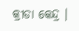କ୍ରୀଡା କେନ୍ଦ୍ର ।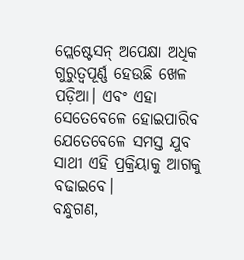ପ୍ଲେଷ୍ଟେସନ୍ ଅପେକ୍ଷା ଅଧିକ ଗୁରୁତ୍ୱପୂର୍ଣ୍ଣ ହେଉଛି ଖେଳ ପଡ଼ିଆ। ଏବଂ ଏହା ସେତେବେଳେ ହୋଇପାରିବ ଯେତେବେଳେ ସମସ୍ତ ଯୁବ ସାଥୀ ଏହି ପ୍ରକ୍ରିୟାକୁ ଆଗକୁ ବଢାଇବେ।
ବନ୍ଧୁଗଣ,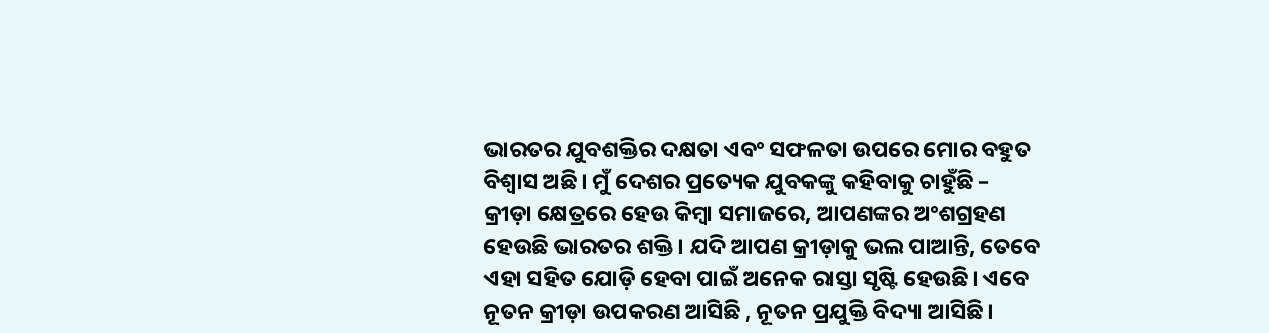ଭାରତର ଯୁବଶକ୍ତିର ଦକ୍ଷତା ଏବଂ ସଫଳତା ଉପରେ ମୋର ବହୁତ ବିଶ୍ୱାସ ଅଛି। ମୁଁ ଦେଶର ପ୍ରତ୍ୟେକ ଯୁବକଙ୍କୁ କହିବାକୁ ଚାହୁଁଛି – କ୍ରୀଡ଼ା କ୍ଷେତ୍ରରେ ହେଉ କିମ୍ବା ସମାଜରେ, ଆପଣଙ୍କର ଅଂଶଗ୍ରହଣ ହେଉଛି ଭାରତର ଶକ୍ତି। ଯଦି ଆପଣ କ୍ରୀଡ଼ାକୁ ଭଲ ପାଆନ୍ତି, ତେବେ ଏହା ସହିତ ଯୋଡ଼ି ହେବା ପାଇଁ ଅନେକ ରାସ୍ତା ସୃଷ୍ଟି ହେଉଛି। ଏବେ ନୂତନ କ୍ରୀଡ଼ା ଉପକରଣ ଆସିଛି , ନୂତନ ପ୍ରଯୁକ୍ତି ବିଦ୍ୟା ଆସିଛି।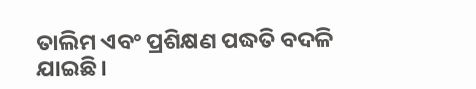ତାଲିମ ଏବଂ ପ୍ରଶିକ୍ଷଣ ପଦ୍ଧତି ବଦଳି ଯାଇଛି।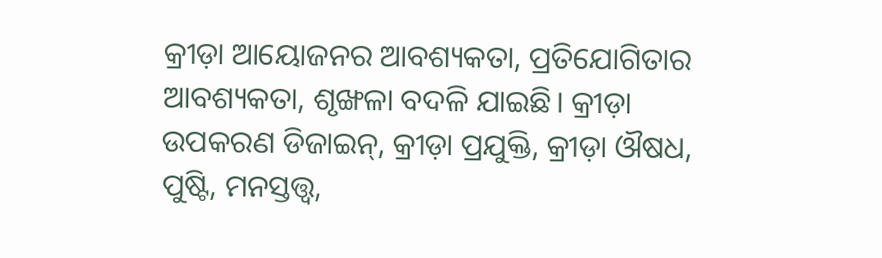କ୍ରୀଡ଼ା ଆୟୋଜନର ଆବଶ୍ୟକତା, ପ୍ରତିଯୋଗିତାର ଆବଶ୍ୟକତା, ଶୃଙ୍ଖଳା ବଦଳି ଯାଇଛି। କ୍ରୀଡ଼ା ଉପକରଣ ଡିଜାଇନ୍, କ୍ରୀଡ଼ା ପ୍ରଯୁକ୍ତି, କ୍ରୀଡ଼ା ଔଷଧ, ପୁଷ୍ଟି, ମନସ୍ତତ୍ତ୍ୱ,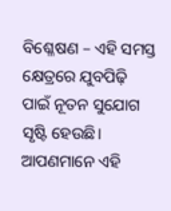ବିଶ୍ଳେଷଣ – ଏହି ସମସ୍ତ କ୍ଷେତ୍ରରେ ଯୁବପିଢ଼ି ପାଇଁ ନୂତନ ସୁଯୋଗ ସୃଷ୍ଟି ହେଉଛି। ଆପଣମାନେ ଏହି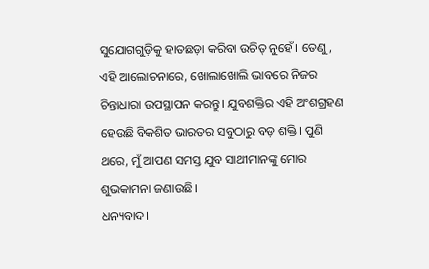ସୁଯୋଗଗୁଡ଼ିକୁ ହାତଛଡ଼ା କରିବା ଉଚିତ୍ ନୁହେଁ। ତେଣୁ, ଏହି ଆଲୋଚନାରେ, ଖୋଲାଖୋଲି ଭାବରେ ନିଜର ଚିନ୍ତାଧାରା ଉପସ୍ଥାପନ କରନ୍ତୁ। ଯୁବଶକ୍ତିର ଏହି ଅଂଶଗ୍ରହଣ ହେଉଛି ବିକଶିତ ଭାରତର ସବୁଠାରୁ ବଡ଼ ଶକ୍ତି। ପୁଣି ଥରେ, ମୁଁ ଆପଣ ସମସ୍ତ ଯୁବ ସାଥୀମାନଙ୍କୁ ମୋର ଶୁଭକାମନା ଜଣାଉଛି।
ଧନ୍ୟବାଦ।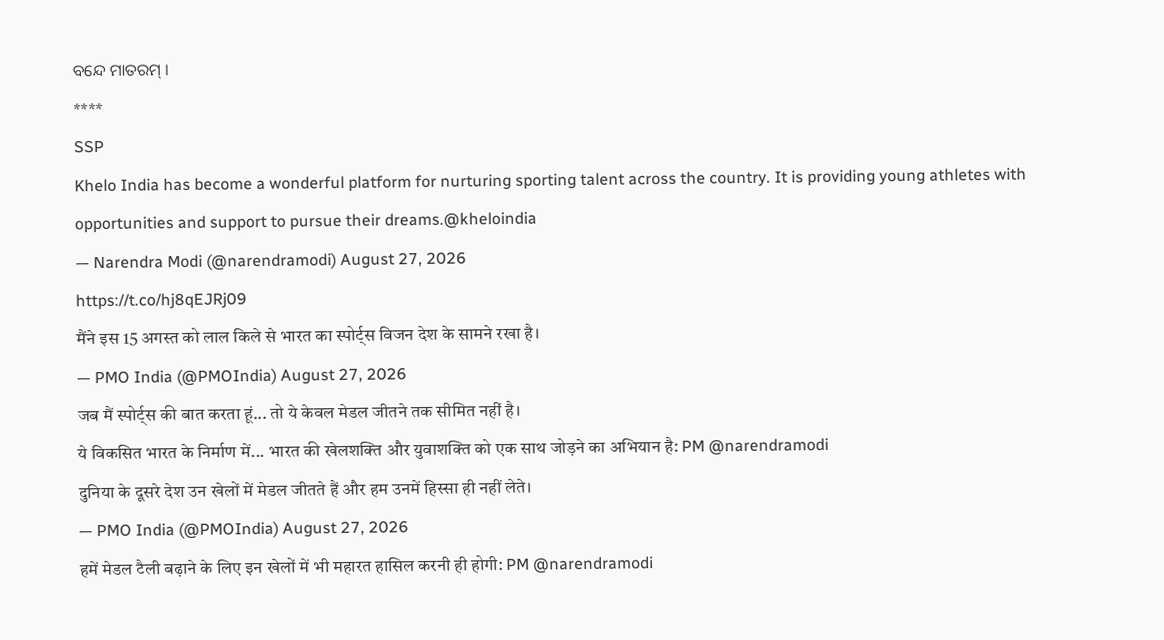ବନ୍ଦେ ମାତରମ୍ ।
****
SSP
Khelo India has become a wonderful platform for nurturing sporting talent across the country. It is providing young athletes with opportunities and support to pursue their dreams.@kheloindia
— Narendra Modi (@narendramodi) August 27, 2026
https://t.co/hj8qEJRj09
मैंने इस 15 अगस्त को लाल किले से भारत का स्पोर्ट्स विजन देश के सामने रखा है।
— PMO India (@PMOIndia) August 27, 2026
जब मैं स्पोर्ट्स की बात करता हूं... तो ये केवल मेडल जीतने तक सीमित नहीं है।
ये विकसित भारत के निर्माण में... भारत की खेलशक्ति और युवाशक्ति को एक साथ जोड़ने का अभियान है: PM @narendramodi
दुनिया के दूसरे देश उन खेलों में मेडल जीतते हैं और हम उनमें हिस्सा ही नहीं लेते।
— PMO India (@PMOIndia) August 27, 2026
हमें मेडल टैली बढ़ाने के लिए इन खेलों में भी महारत हासिल करनी ही होगी: PM @narendramodi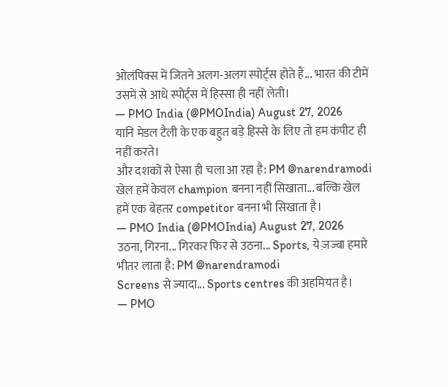ओलंपिक्स में जितने अलग-अलग स्पोर्ट्स होते हैं... भारत की टीमें उसमें से आधे स्पोर्ट्स में हिस्सा ही नहीं लेती।
— PMO India (@PMOIndia) August 27, 2026
यानि मेडल टैली के एक बहुत बड़े हिस्से के लिए तो हम कंपीट ही नहीं करते।
और दशकों से ऐसा ही चला आ रहा है: PM @narendramodi
खेल हमें केवल champion बनना नहीं सिखाता... बल्कि खेल हमें एक बेहतर competitor बनना भी सिखाता है।
— PMO India (@PMOIndia) August 27, 2026
उठना, गिरना... गिरकर फिर से उठना... Sports, ये ज़ज्बा हमारे भीतर लाता है: PM @narendramodi
Screens से ज्यादा... Sports centres की अहमियत है।
— PMO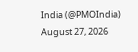India (@PMOIndia) August 27, 2026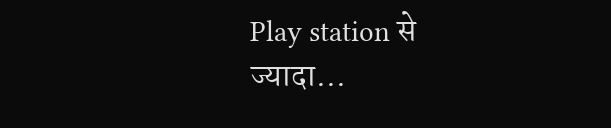Play station से ज्यादा...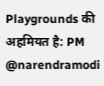Playgrounds की अहमियत है: PM @narendramodi